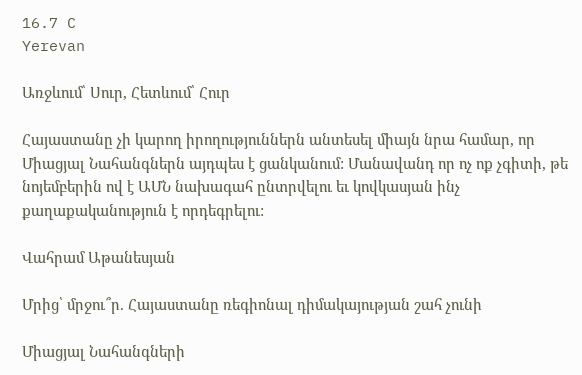16.7 C
Yerevan

Առջևում՝ Սուր, Հետևում՝ Հուր

Հայաստանը չի կարող իրողություններն անտեսել միայն նրա համար, որ Միացյալ Նահանգներն այդպես է ցանկանում: Մանավանդ որ ոչ ոք չգիտի, թե նոյեմբերին ով է ԱՄՆ նախագահ ընտրվելու եւ կովկասյան ինչ քաղաքականություն է որդեգրելու:

Վահրամ Աթանեսյան

Մրից՝ մրջու՞ր. Հայաստանը ռեգիոնալ դիմակայության շահ չունի

Միացյալ Նահանգների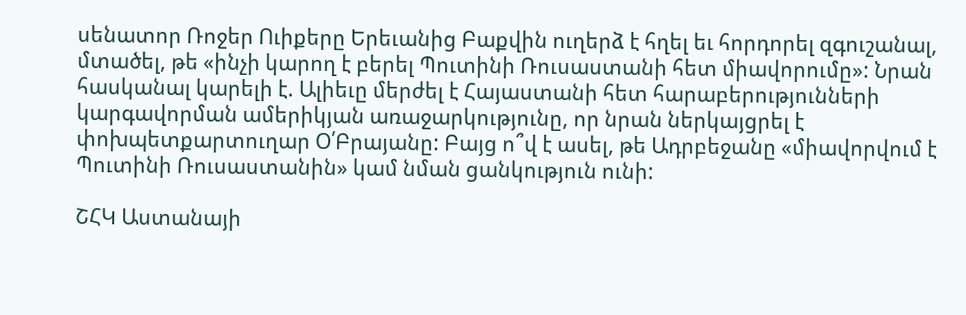սենատոր Ռոջեր Ուիքերը Երեւանից Բաքվին ուղերձ է հղել եւ հորդորել զգուշանալ, մտածել, թե «ինչի կարող է բերել Պուտինի Ռուսաստանի հետ միավորումը»: Նրան հասկանալ կարելի է. Ալիեւը մերժել է Հայաստանի հետ հարաբերությունների կարգավորման ամերիկյան առաջարկությունը, որ նրան ներկայցրել է փոխպետքարտուղար Օ՛Բրայանը: Բայց ո՞վ է ասել, թե Ադրբեջանը «միավորվում է Պուտինի Ռուսաստանին» կամ նման ցանկություն ունի:

ՇՀԿ Աստանայի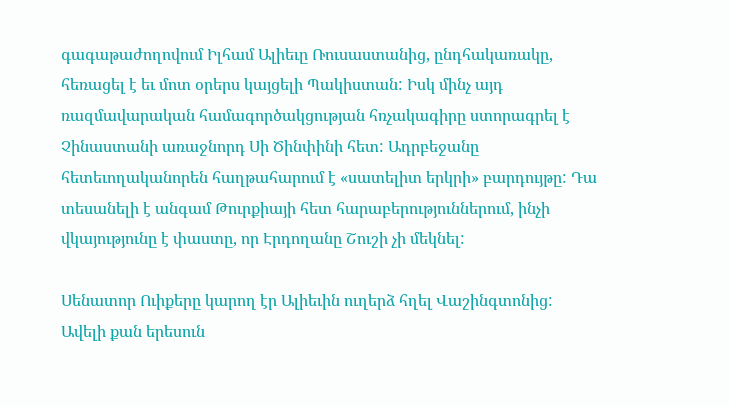գագաթաժողովում Իլհամ Ալիեւը Ռուսաստանից, ընդհակառակը, հեռացել է եւ մոտ օրերս կայցելի Պակիստան: Իսկ մինչ այդ ռազմավարական համագործակցության հռչակագիրը ստորագրել է Չինաստանի առաջնորդ Սի Ծինփինի հետ: Ադրբեջանը հետեւողականորեն հաղթահարում է «սատելիտ երկրի» բարդույթը: Դա տեսանելի է անգամ Թուրքիայի հետ հարաբերություններում, ինչի վկայությունը է փաստը, որ Էրդողանը Շուշի չի մեկնել:

Սենատոր Ուիքերը կարող էր Ալիեւին ուղերձ հղել Վաշինգտոնից: Ավելի քան երեսուն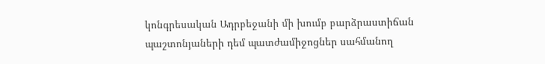կոնգրեսական Ադրբեջանի մի խումբ բարձրաստիճան պաշտոնյաների դեմ պատժամիջոցներ սահմանող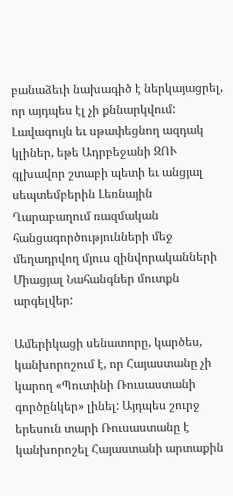բանաձեւի նախագիծ է ներկայացրել, որ այդպես էլ չի քննարկվում: Լավագույն եւ սթափեցնող ազդակ կլիներ, եթե Ադրբեջանի ԶՈՒ գլխավոր շտաբի պետի եւ անցյալ սեպտեմբերին Լեռնային Ղարաբաղում ռազմական հանցագործությունների մեջ մեղադրվող մյուս զինվորականների Միացյալ Նահանգներ մուտքն արգելվեր:

Ամերիկացի սենատորը, կարծես, կանխորոշում է, որ Հայաստանը չի կարող «Պուտինի Ռուսաստանի գործընկեր» լինել: Այդպես շուրջ երեսուն տարի Ռուսաստանը է կանխորոշել Հայաստանի արտաքին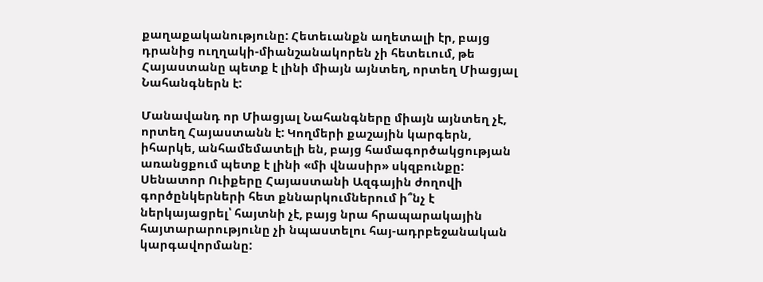քաղաքականությունը: Հետեւանքն աղետալի էր, բայց դրանից ուղղակի-միանշանակորեն չի հետեւում, թե Հայաստանը պետք է լինի միայն այնտեղ, որտեղ Միացյալ Նահանգներն է:

Մանավանդ որ Միացյալ Նահանգները միայն այնտեղ չէ, որտեղ Հայաստանն է: Կողմերի քաշային կարգերն, իհարկե, անհամեմատելի են, բայց համագործակցության առանցքում պետք է լինի «մի վնասիր» սկզբունքը: Սենատոր Ուիքերը Հայաստանի Ազգային ժողովի գործընկերների հետ քննարկումներում ի՞նչ է ներկայացրել՝ հայտնի չէ, բայց նրա հրապարակային հայտարարությունը չի նպաստելու հայ-ադրբեջանական կարգավորմանը: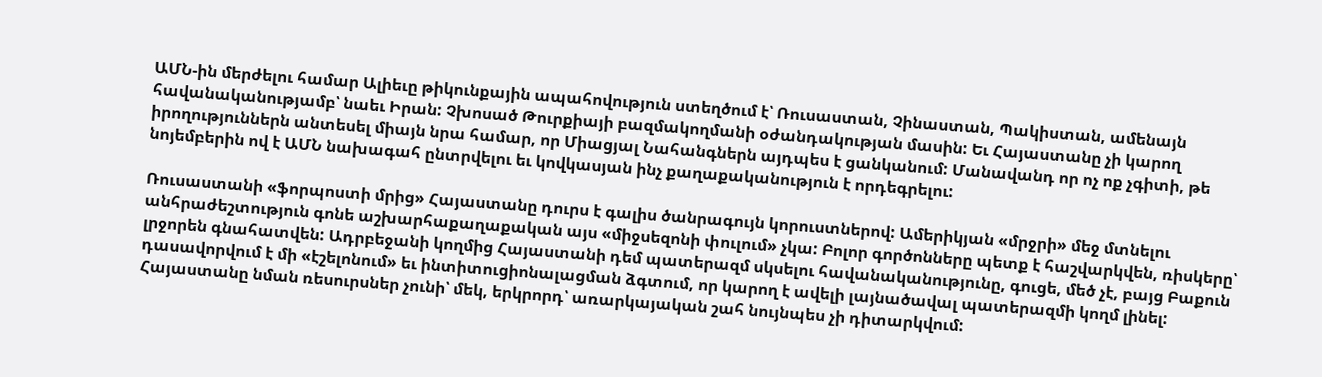ԱՄՆ-ին մերժելու համար Ալիեւը թիկունքային ապահովություն ստեղծում է՝ Ռուսաստան, Չինաստան, Պակիստան, ամենայն հավանականությամբ՝ նաեւ Իրան: Չխոսած Թուրքիայի բազմակողմանի օժանդակության մասին: Եւ Հայաստանը չի կարող իրողություններն անտեսել միայն նրա համար, որ Միացյալ Նահանգներն այդպես է ցանկանում: Մանավանդ որ ոչ ոք չգիտի, թե նոյեմբերին ով է ԱՄՆ նախագահ ընտրվելու եւ կովկասյան ինչ քաղաքականություն է որդեգրելու:

Ռուսաստանի «ֆորպոստի մրից» Հայաստանը դուրս է գալիս ծանրագույն կորուստներով: Ամերիկյան «մրջրի» մեջ մտնելու անհրաժեշտություն գոնե աշխարհաքաղաքական այս «միջսեզոնի փուլում» չկա: Բոլոր գործոնները պետք է հաշվարկվեն, ռիսկերը՝ լրջորեն գնահատվեն: Ադրբեջանի կողմից Հայաստանի դեմ պատերազմ սկսելու հավանականությունը, գուցե, մեծ չէ, բայց Բաքուն դասավորվում է մի «էշելոնում» եւ ինտիտուցիոնալացման ձգտում, որ կարող է ավելի լայնածավալ պատերազմի կողմ լինել: Հայաստանը նման ռեսուրսներ չունի՝ մեկ, երկրորդ՝ առարկայական շահ նույնպես չի դիտարկվում: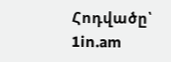Հոդվածը՝ 1in.am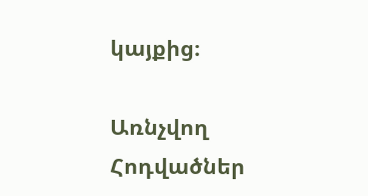կայքից։

Առնչվող Հոդվածներ